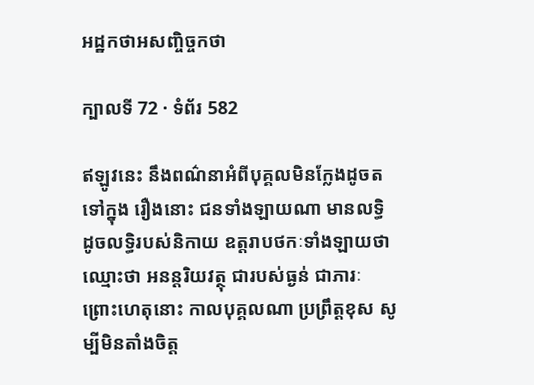អដ្ឋកថាអសញ្ចិច្ចកថា

ក្បាលទី 72 · ទំព័រ 582

ឥឡូវនេះ នឹងពណ៌នាអំពីបុគ្គលមិនក្លែងដូចតទៅក្នុង រឿងនោះ ជនទាំងឡាយណា មានលទ្ធិ ដូចលទ្ធិរបស់និកាយ ឧត្តរាបថកៈទាំងឡាយថា ឈ្មោះថា អនន្តរិយវត្ថុ ជារបស់ធ្ងន់ ជាភារៈ ព្រោះហេតុនោះ កាលបុគ្គលណា ប្រព្រឹត្តខុស សូម្បីមិនតាំងចិត្ត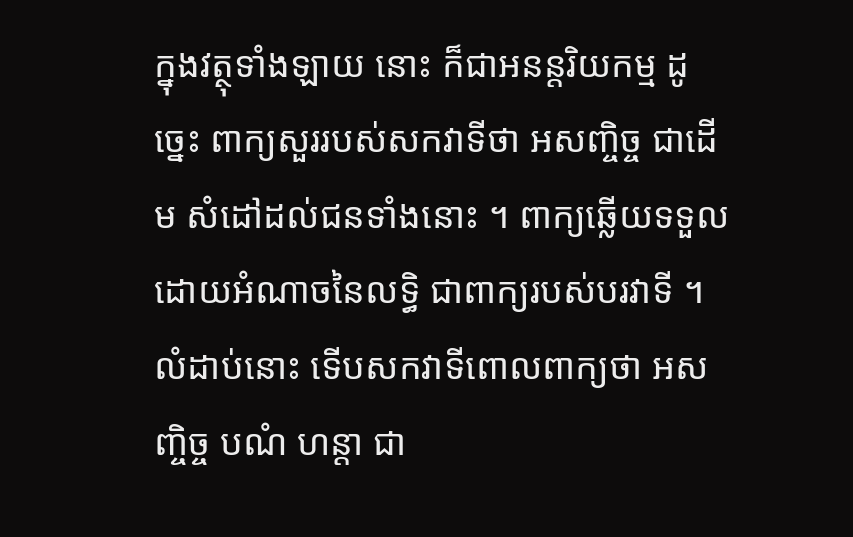ក្នុងវត្ថុទាំងឡាយ នោះ ក៏ជាអនន្តរិយកម្ម ដូច្នេះ ពាក្យសួររបស់សកវាទីថា អសញ្ចិច្ច ជាដើម សំដៅដល់ជនទាំងនោះ ។ ពាក្យឆ្លើយទទួល ដោយអំណាចនៃលទ្ធិ ជាពាក្យរបស់បរវាទី ។ លំដាប់នោះ ទើបសកវាទីពោលពាក្យថា អសញ្ចិច្ច បណំ ហន្តា ជា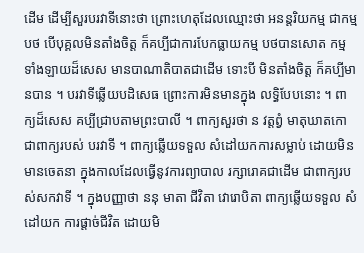ដើម ដើម្បីសួរបរវាទីនោះថា ព្រោះហេតុដែលឈ្មោះថា អនន្តរិយកម្ម ជាកម្មបថ បើបុគ្គលមិនតាំងចិត្ត ក៏គប្បីជាការបែកធ្លាយកម្ម បថបានសោត កម្មទាំងឡាយដ៏សេស មានបាណាតិបាតជាដើម ទោះបី មិនតាំងចិត្ត ក៏គប្បីមានបាន ។ បរវាទីឆ្លើយបដិសេធ ព្រោះការមិនមានក្នុង លទ្ធិបែបនោះ ។ ពាក្យដ៏សេស គប្បីជ្រាបតាមព្រះបាលី ។ ពាក្យសួរថា ន វត្តព្វំ មាតុឃាតកោ ជាពាក្យរបស់ បរវាទី ។ ពាក្យឆ្លើយទទួល សំដៅយកការសម្លាប់ ដោយមិនមានចេតនា ក្នុងកាលដែលធ្វើនូវការព្យាបាល រក្សារោគជាដើម ជាពាក្យរបស់សកវាទី ។ ក្នុងបញ្ញាថា ននុ មាតា ជីវិតា វោរោបិតា ពាក្យឆ្លើយទទួល សំដៅយក ការផ្តាច់ជីវិត ដោយមិ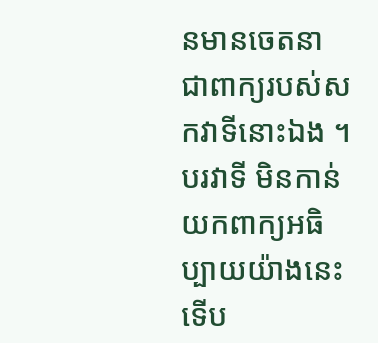នមានចេតនា ជាពាក្យរបស់សកវាទីនោះឯង ។ បរវាទី មិនកាន់យកពាក្យអធិប្បាយយ៉ាងនេះ ទើប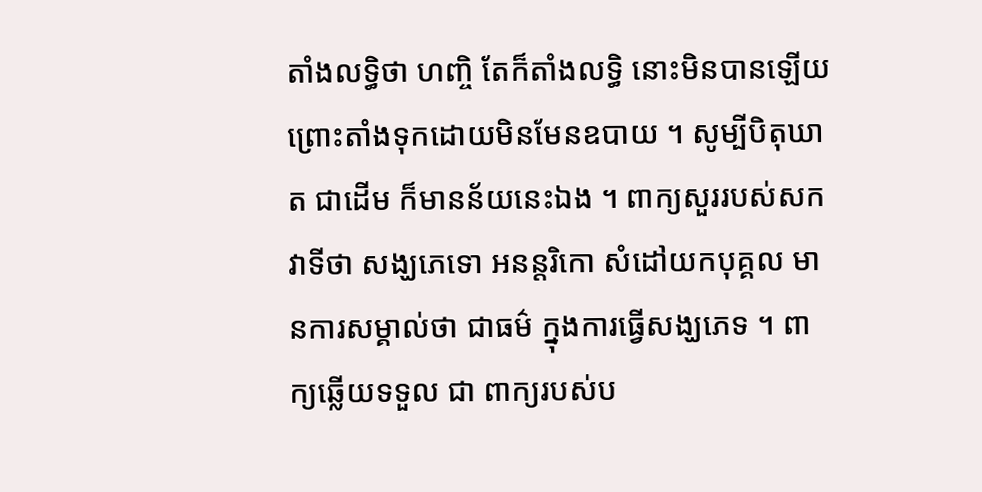តាំងលទ្ធិថា ហញ្ចិ តែក៏តាំងលទ្ធិ នោះមិនបានឡើយ ព្រោះតាំងទុកដោយមិនមែនឧបាយ ។ សូម្បីបិតុឃាត ជាដើម ក៏មានន័យនេះឯង ។ ពាក្យសួររបស់សកវាទីថា សង្ឃភេទោ អនន្តរិកោ សំដៅយកបុគ្គល មានការសម្គាល់ថា ជាធម៌ ក្នុងការធ្វើសង្ឃភេទ ។ ពាក្យឆ្លើយទទួល ជា ពាក្យរបស់ប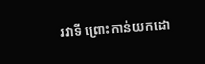រវាទី ព្រោះកាន់យកដោ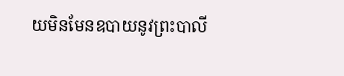យមិនមែនឧបាយនូវព្រះបាលី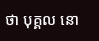ថា បុគ្គល នោ